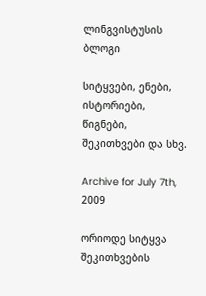ლინგვისტუსის ბლოგი

სიტყვები, ენები, ისტორიები, წიგნები, შეკითხვები და სხვ.

Archive for July 7th, 2009

ორიოდე სიტყვა შეკითხვების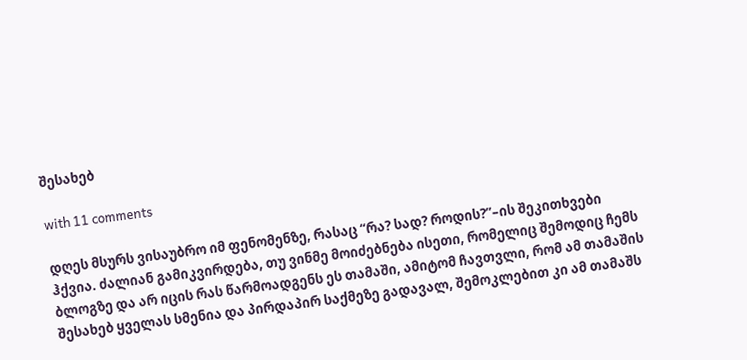შესახებ

with 11 comments

დღეს მსურს ვისაუბრო იმ ფენომენზე, რასაც “რა? სად? როდის?”–ის შეკითხვები ჰქვია. ძალიან გამიკვირდება, თუ ვინმე მოიძებნება ისეთი, რომელიც შემოდიც ჩემს ბლოგზე და არ იცის რას წარმოადგენს ეს თამაში, ამიტომ ჩავთვლი, რომ ამ თამაშის შესახებ ყველას სმენია და პირდაპირ საქმეზე გადავალ, შემოკლებით კი ამ თამაშს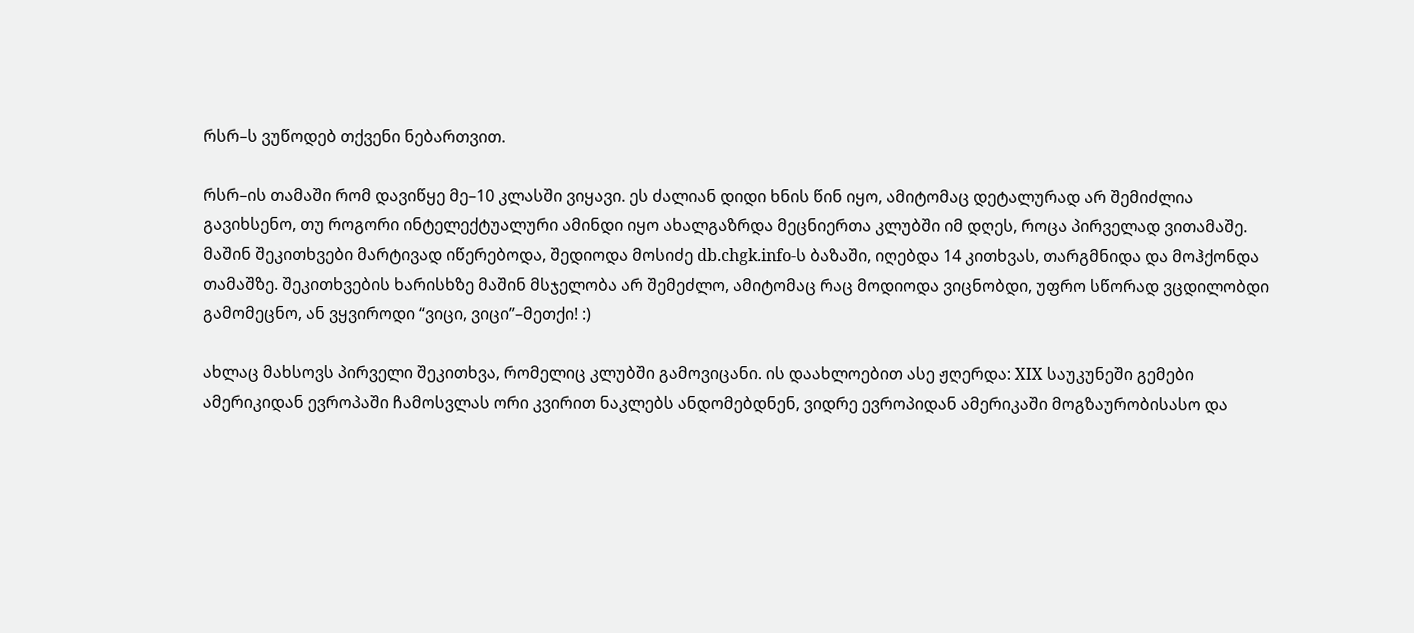რსრ–ს ვუწოდებ თქვენი ნებართვით.

რსრ–ის თამაში რომ დავიწყე მე–10 კლასში ვიყავი. ეს ძალიან დიდი ხნის წინ იყო, ამიტომაც დეტალურად არ შემიძლია გავიხსენო, თუ როგორი ინტელექტუალური ამინდი იყო ახალგაზრდა მეცნიერთა კლუბში იმ დღეს, როცა პირველად ვითამაშე. მაშინ შეკითხვები მარტივად იწერებოდა, შედიოდა მოსიძე db.chgk.info-ს ბაზაში, იღებდა 14 კითხვას, თარგმნიდა და მოჰქონდა თამაშზე. შეკითხვების ხარისხზე მაშინ მსჯელობა არ შემეძლო, ამიტომაც რაც მოდიოდა ვიცნობდი, უფრო სწორად ვცდილობდი გამომეცნო, ან ვყვიროდი “ვიცი, ვიცი”–მეთქი! :)

ახლაც მახსოვს პირველი შეკითხვა, რომელიც კლუბში გამოვიცანი. ის დაახლოებით ასე ჟღერდა: XIX საუკუნეში გემები ამერიკიდან ევროპაში ჩამოსვლას ორი კვირით ნაკლებს ანდომებდნენ, ვიდრე ევროპიდან ამერიკაში მოგზაურობისასო და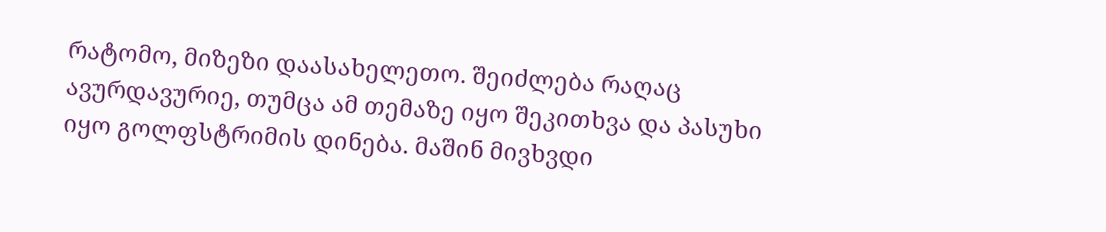რატომო, მიზეზი დაასახელეთო. შეიძლება რაღაც ავურდავურიე, თუმცა ამ თემაზე იყო შეკითხვა და პასუხი იყო გოლფსტრიმის დინება. მაშინ მივხვდი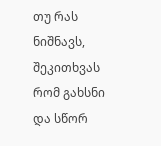თუ რას ნიშნავს, შეკითხვას რომ გახსნი და სწორ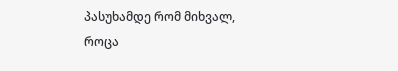პასუხამდე რომ მიხვალ, როცა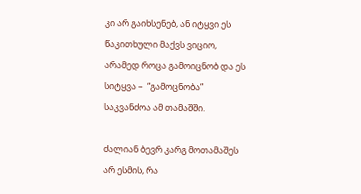კი არ გაიხსენებ, ან იტყვი ეს წაკითხული მაქვს ვიციო, არამედ როცა გამოიცნობ და ეს სიტყვა –  “გამოცნობა” საკვანძოა ამ თამაშში.

ძალიან ბევრ კარგ მოთამაშეს არ ესმის, რა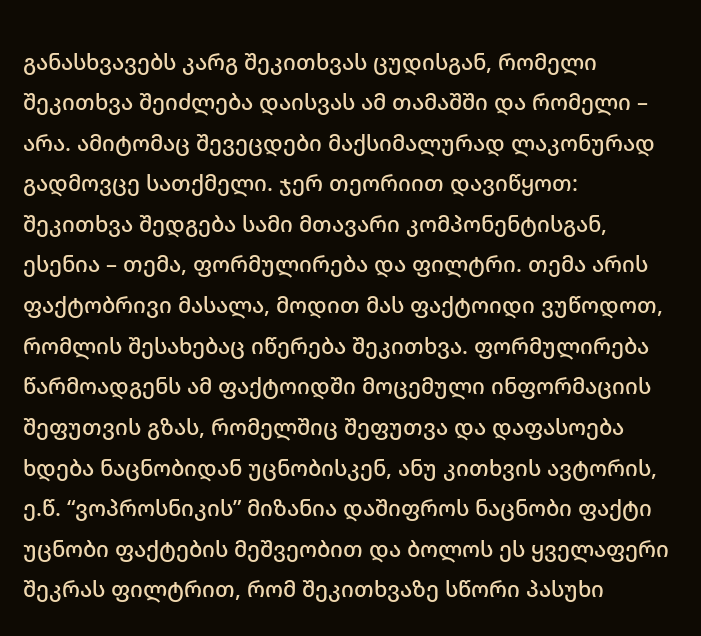განასხვავებს კარგ შეკითხვას ცუდისგან, რომელი შეკითხვა შეიძლება დაისვას ამ თამაშში და რომელი – არა. ამიტომაც შევეცდები მაქსიმალურად ლაკონურად გადმოვცე სათქმელი. ჯერ თეორიით დავიწყოთ: შეკითხვა შედგება სამი მთავარი კომპონენტისგან, ესენია – თემა, ფორმულირება და ფილტრი. თემა არის ფაქტობრივი მასალა, მოდით მას ფაქტოიდი ვუწოდოთ, რომლის შესახებაც იწერება შეკითხვა. ფორმულირება წარმოადგენს ამ ფაქტოიდში მოცემული ინფორმაციის შეფუთვის გზას, რომელშიც შეფუთვა და დაფასოება ხდება ნაცნობიდან უცნობისკენ, ანუ კითხვის ავტორის, ე.წ. “ვოპროსნიკის” მიზანია დაშიფროს ნაცნობი ფაქტი უცნობი ფაქტების მეშვეობით და ბოლოს ეს ყველაფერი შეკრას ფილტრით, რომ შეკითხვაზე სწორი პასუხი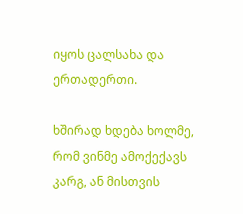იყოს ცალსახა და ერთადერთი.

ხშირად ხდება ხოლმე, რომ ვინმე ამოქექავს კარგ, ან მისთვის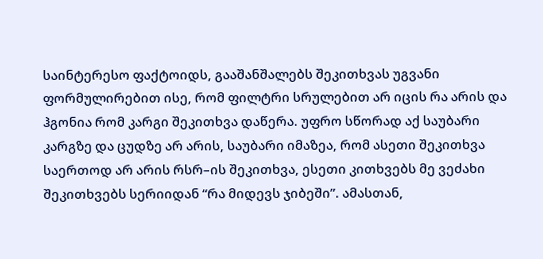საინტერესო ფაქტოიდს, გააშანშალებს შეკითხვას უგვანი ფორმულირებით ისე, რომ ფილტრი სრულებით არ იცის რა არის და ჰგონია რომ კარგი შეკითხვა დაწერა. უფრო სწორად აქ საუბარი კარგზე და ცუდზე არ არის, საუბარი იმაზეა, რომ ასეთი შეკითხვა საერთოდ არ არის რსრ–ის შეკითხვა, ესეთი კითხვებს მე ვეძახი შეკითხვებს სერიიდან “რა მიდევს ჯიბეში”. ამასთან,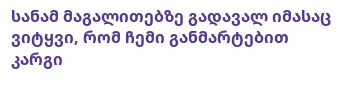სანამ მაგალითებზე გადავალ იმასაც ვიტყვი, რომ ჩემი განმარტებით კარგი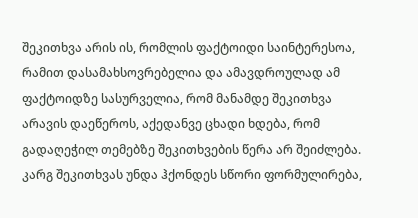შეკითხვა არის ის, რომლის ფაქტოიდი საინტერესოა, რამით დასამახსოვრებელია და ამავდროულად ამ ფაქტოიდზე სასურველია, რომ მანამდე შეკითხვა არავის დაეწეროს, აქედანვე ცხადი ხდება, რომ გადაღეჭილ თემებზე შეკითხვების წერა არ შეიძლება. კარგ შეკითხვას უნდა ჰქონდეს სწორი ფორმულირება,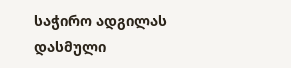საჭირო ადგილას დასმული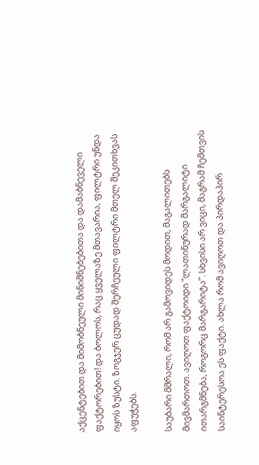აქცენტებით და მიმობნეული მინიშნებებითა და დამაბნეველი ფაქტორებით! და ბოლოს, რაც ყველაზე მთავარია, ფილტრი უნდა იყოს ზუსტი. ზოგჯერ ცუდად შერჩეული ფილტრი მთელ შეკითხვას აფუჭებს.

საუბარი მშრალი, რომ არ გამოვიდეს მოდით, მაგალითებს მივმართოთ. ავიღოთ ფაქტოიდი “ლათინურად მარგალიტი ითარგმნება, როგორც მარგარიტა”. სხვისი არ ვიცი, მაგრამ ჩემთვის საინტერესოა ეს ფაქტი. ახლა რომ ავიღოთ და პირდაპირ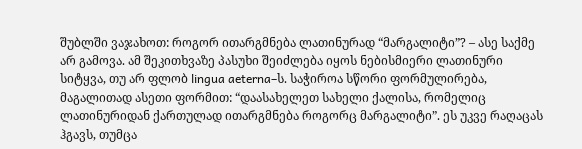შუბლში ვაჯახოთ: როგორ ითარგმნება ლათინურად “მარგალიტი”? – ასე საქმე არ გამოვა. ამ შეკითხვაზე პასუხი შეიძლება იყოს ნებისმიერი ლათინური სიტყვა, თუ არ ფლობ lingua aeterna–ს. საჭიროა სწორი ფორმულირება, მაგალითად ასეთი ფორმით: “დაასახელეთ სახელი ქალისა, რომელიც ლათინურიდან ქართულად ითარგმნება როგორც მარგალიტი”. ეს უკვე რაღაცას ჰგავს, თუმცა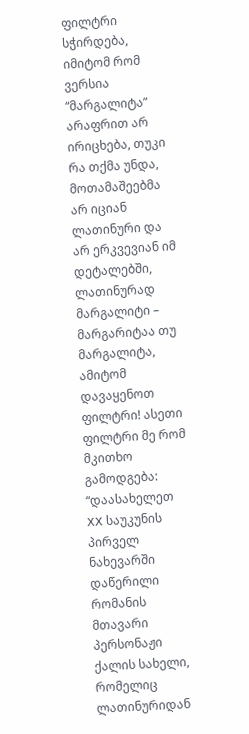ფილტრი სჭირდება, იმიტომ რომ ვერსია “მარგალიტა” არაფრით არ ირიცხება, თუკი რა თქმა უნდა, მოთამაშეებმა არ იციან ლათინური და არ ერკვევიან იმ დეტალებში, ლათინურად მარგალიტი – მარგარიტაა თუ მარგალიტა, ამიტომ დავაყენოთ ფილტრი! ასეთი ფილტრი მე რომ მკითხო გამოდგება: “დაასახელეთ XX საუკუნის პირველ ნახევარში დაწერილი რომანის მთავარი პერსონაჟი ქალის სახელი, რომელიც ლათინურიდან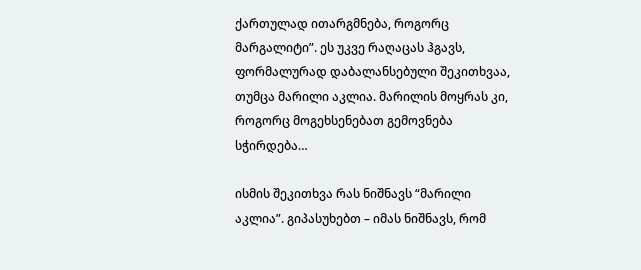ქართულად ითარგმნება, როგორც მარგალიტი”. ეს უკვე რაღაცას ჰგავს, ფორმალურად დაბალანსებული შეკითხვაა, თუმცა მარილი აკლია. მარილის მოყრას კი, როგორც მოგეხსენებათ გემოვნება სჭირდება…

ისმის შეკითხვა რას ნიშნავს “მარილი აკლია”. გიპასუხებთ – იმას ნიშნავს, რომ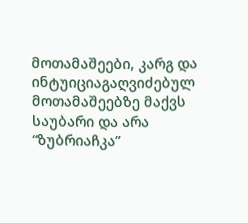მოთამაშეები, კარგ და ინტუიციაგაღვიძებულ მოთამაშეებზე მაქვს საუბარი და არა “ზუბრიაჩკა”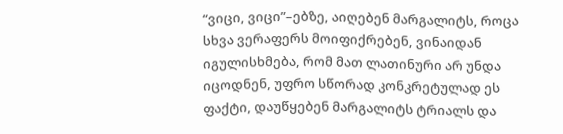“ვიცი, ვიცი”–ებზე, აიღებენ მარგალიტს, როცა სხვა ვერაფერს მოიფიქრებენ, ვინაიდან იგულისხმება, რომ მათ ლათინური არ უნდა იცოდნენ, უფრო სწორად კონკრეტულად ეს ფაქტი, დაუწყებენ მარგალიტს ტრიალს და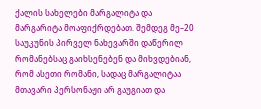ქალის სახელები მარგალიტა და მარგარიტა მოაფიქრდებათ. შემდეგ მე–20 საუკუნის პირველ ნახევარში დაწერილ რომანებსაც გაიხსენებენ და მიხვდებიან, რომ ასეთი რომანი, სადაც მარგალიტაა მთავარი პერსონაჟი არ გაუგიათ და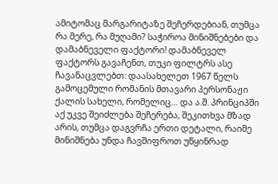ამიტომაც მარგარიტაზე შეჩერდებიან, თუმცა რა მერე, რა მუღამი? საჭიროა მინიშნებები და დამაბნეველი ფაქტორი! დამაბნეველ ფაქტორს გავაჩენთ, თუკი ფილტრს ასე ჩავანაცვლებთ: დაასახელეთ 1967 წელს გამოცემული რომანის მთავარი პერსონაჟი ქალის სახელი, რომელიც… და ა.შ. პრინციპში აქ უკვე შეიძლება შეჩერება, შეკითხვა მზად არის, თუმცა დაგვრჩა ერთი დეტალი, რაიმე მინიშნება უნდა ჩავშიფროთ უწყინრად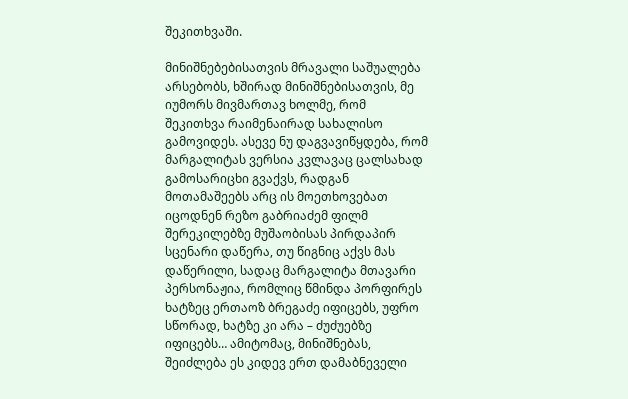შეკითხვაში.

მინიშნებებისათვის მრავალი საშუალება არსებობს, ხშირად მინიშნებისათვის, მე იუმორს მივმართავ ხოლმე, რომ შეკითხვა რაიმენაირად სახალისო გამოვიდეს. ასევე ნუ დაგვავიწყდება, რომ მარგალიტას ვერსია კვლავაც ცალსახად გამოსარიცხი გვაქვს, რადგან მოთამაშეებს არც ის მოეთხოვებათ იცოდნენ რეზო გაბრიაძემ ფილმ შერეკილებზე მუშაობისას პირდაპირ სცენარი დაწერა, თუ წიგნიც აქვს მას დაწერილი, სადაც მარგალიტა მთავარი პერსონაჟია, რომლიც წმინდა პორფირეს ხატზეც ერთაოზ ბრეგაძე იფიცებს, უფრო სწორად, ხატზე კი არა – ძუძუებზე იფიცებს… ამიტომაც, მინიშნებას, შეიძლება ეს კიდევ ერთ დამაბნეველი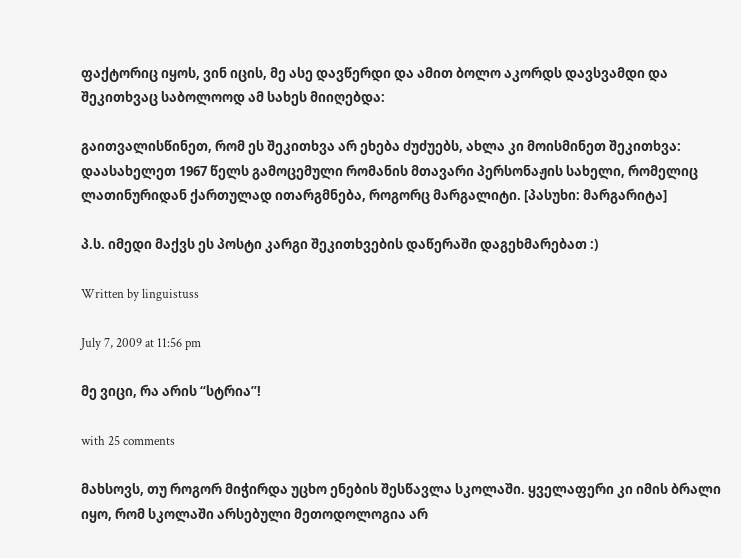ფაქტორიც იყოს, ვინ იცის, მე ასე დავწერდი და ამით ბოლო აკორდს დავსვამდი და შეკითხვაც საბოლოოდ ამ სახეს მიიღებდა:

გაითვალისწინეთ, რომ ეს შეკითხვა არ ეხება ძუძუებს, ახლა კი მოისმინეთ შეკითხვა: დაასახელეთ 1967 წელს გამოცემული რომანის მთავარი პერსონაჟის სახელი, რომელიც ლათინურიდან ქართულად ითარგმნება, როგორც მარგალიტი. [პასუხი: მარგარიტა]

პ.ს. იმედი მაქვს ეს პოსტი კარგი შეკითხვების დაწერაში დაგეხმარებათ :)

Written by linguistuss

July 7, 2009 at 11:56 pm

მე ვიცი, რა არის “სტრია”!

with 25 comments

მახსოვს, თუ როგორ მიჭირდა უცხო ენების შესწავლა სკოლაში. ყველაფერი კი იმის ბრალი იყო, რომ სკოლაში არსებული მეთოდოლოგია არ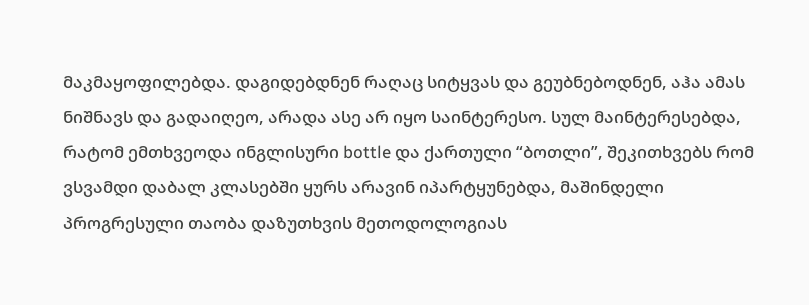მაკმაყოფილებდა. დაგიდებდნენ რაღაც სიტყვას და გეუბნებოდნენ, აჰა ამას ნიშნავს და გადაიღეო, არადა ასე არ იყო საინტერესო. სულ მაინტერესებდა, რატომ ემთხვეოდა ინგლისური bottle და ქართული “ბოთლი”, შეკითხვებს რომ ვსვამდი დაბალ კლასებში ყურს არავინ იპარტყუნებდა, მაშინდელი პროგრესული თაობა დაზუთხვის მეთოდოლოგიას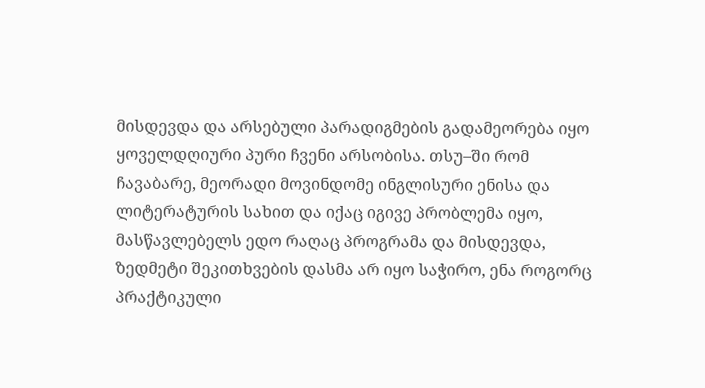მისდევდა და არსებული პარადიგმების გადამეორება იყო ყოველდღიური პური ჩვენი არსობისა. თსუ–ში რომ ჩავაბარე, მეორადი მოვინდომე ინგლისური ენისა და ლიტერატურის სახით და იქაც იგივე პრობლემა იყო, მასწავლებელს ედო რაღაც პროგრამა და მისდევდა, ზედმეტი შეკითხვების დასმა არ იყო საჭირო, ენა როგორც პრაქტიკული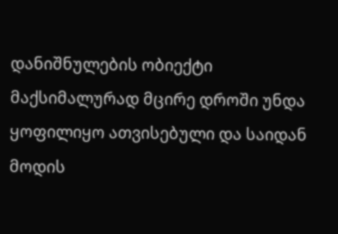დანიშნულების ობიექტი მაქსიმალურად მცირე დროში უნდა ყოფილიყო ათვისებული და საიდან მოდის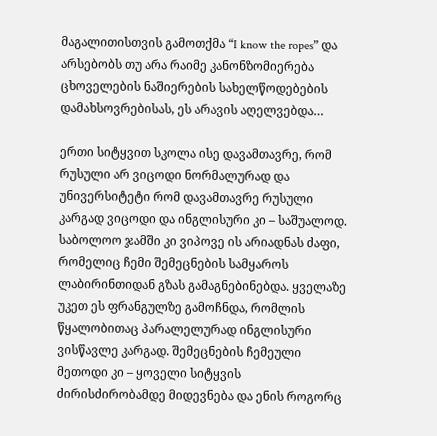მაგალითისთვის გამოთქმა “I know the ropes” და არსებობს თუ არა რაიმე კანონზომიერება ცხოველების ნაშიერების სახელწოდებების დამახსოვრებისას, ეს არავის აღელვებდა…

ერთი სიტყვით სკოლა ისე დავამთავრე, რომ რუსული არ ვიცოდი ნორმალურად და უნივერსიტეტი რომ დავამთავრე რუსული კარგად ვიცოდი და ინგლისური კი – საშუალოდ. საბოლოო ჯამში კი ვიპოვე ის არიადნას ძაფი, რომელიც ჩემი შემეცნების სამყაროს ლაბირინთიდან გზას გამაგნებინებდა. ყველაზე უკეთ ეს ფრანგულზე გამოჩნდა, რომლის წყალობითაც პარალელურად ინგლისური ვისწავლე კარგად. შემეცნების ჩემეული მეთოდი კი – ყოველი სიტყვის ძირისძირობამდე მიდევნება და ენის როგორც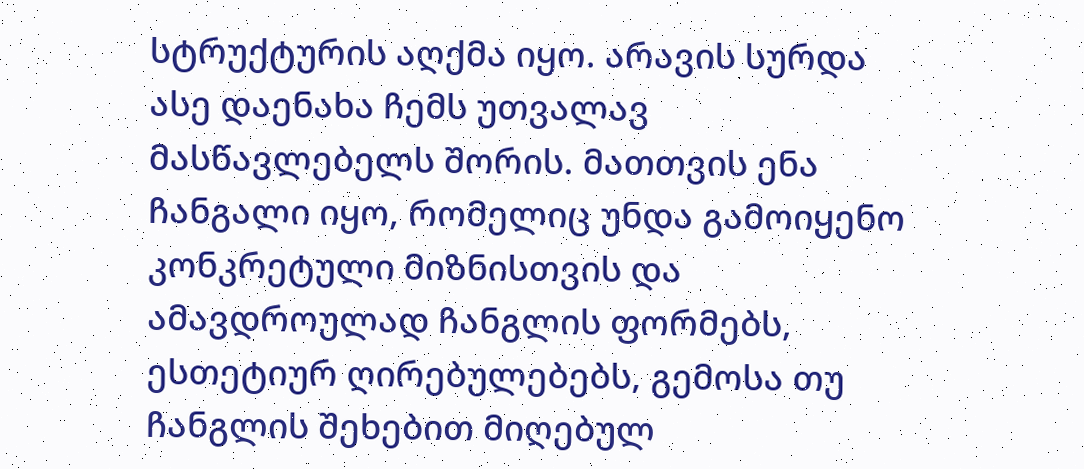სტრუქტურის აღქმა იყო. არავის სურდა ასე დაენახა ჩემს უთვალავ მასწავლებელს შორის. მათთვის ენა ჩანგალი იყო, რომელიც უნდა გამოიყენო კონკრეტული მიზნისთვის და ამავდროულად ჩანგლის ფორმებს, ესთეტიურ ღირებულებებს, გემოსა თუ ჩანგლის შეხებით მიღებულ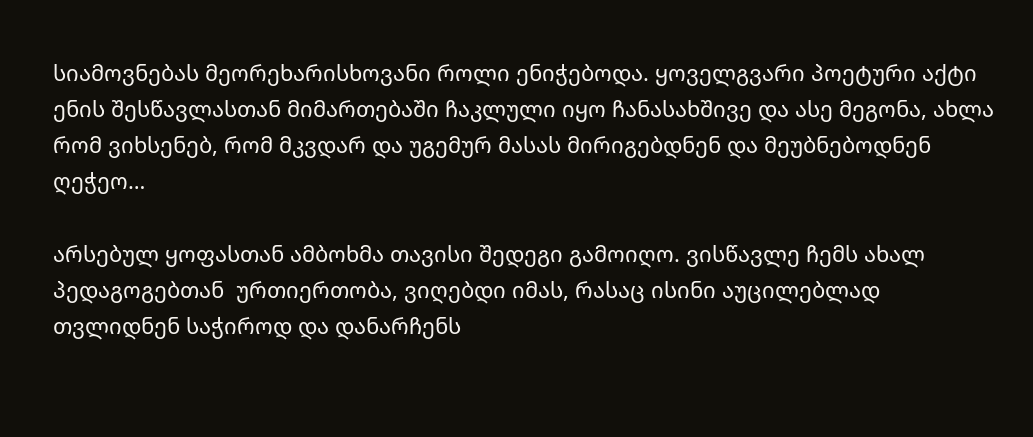სიამოვნებას მეორეხარისხოვანი როლი ენიჭებოდა. ყოველგვარი პოეტური აქტი ენის შესწავლასთან მიმართებაში ჩაკლული იყო ჩანასახშივე და ასე მეგონა, ახლა რომ ვიხსენებ, რომ მკვდარ და უგემურ მასას მირიგებდნენ და მეუბნებოდნენ ღეჭეო…

არსებულ ყოფასთან ამბოხმა თავისი შედეგი გამოიღო. ვისწავლე ჩემს ახალ პედაგოგებთან  ურთიერთობა, ვიღებდი იმას, რასაც ისინი აუცილებლად თვლიდნენ საჭიროდ და დანარჩენს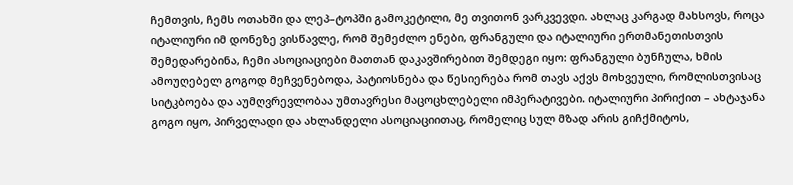ჩემთვის, ჩემს ოთახში და ლეპ–ტოპში გამოკეტილი, მე თვითონ ვარკვევდი. ახლაც კარგად მახსოვს, როცა იტალიური იმ დონეზე ვისწავლე, რომ შემეძლო ენები, ფრანგული და იტალიური ერთმანეთისთვის შემედარებინა, ჩემი ასოციაციები მათთან დაკავშირებით შემდეგი იყო: ფრანგული ბუნჩულა, ხმის ამოუღებელ გოგოდ მეჩვენებოდა, პატიოსნება და წესიერება რომ თავს აქვს მოხვეული, რომლისთვისაც სიტკბოება და აუმღვრევლობაა უმთავრესი მაცოცხლებელი იმპერატივები. იტალიური პირიქით – ახტაჯანა გოგო იყო, პირველადი და ახლანდელი ასოციაციითაც, რომელიც სულ მზად არის გიჩქმიტოს,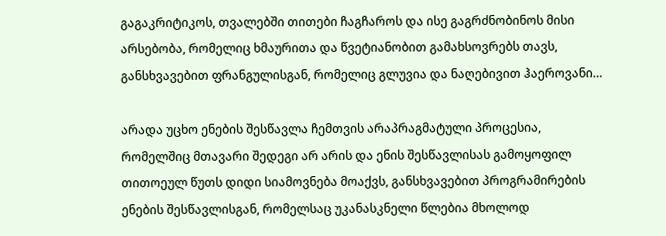გაგაკრიტიკოს, თვალებში თითები ჩაგჩაროს და ისე გაგრძნობინოს მისი არსებობა, რომელიც ხმაურითა და წვეტიანობით გამახსოვრებს თავს, განსხვავებით ფრანგულისგან, რომელიც გლუვია და ნაღებივით ჰაეროვანი…

არადა უცხო ენების შესწავლა ჩემთვის არაპრაგმატული პროცესია, რომელშიც მთავარი შედეგი არ არის და ენის შესწავლისას გამოყოფილ თითოეულ წუთს დიდი სიამოვნება მოაქვს, განსხვავებით პროგრამირების ენების შესწავლისგან, რომელსაც უკანასკნელი წლებია მხოლოდ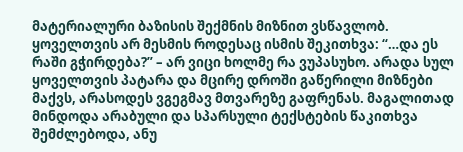მატერიალური ბაზისის შექმნის მიზნით ვსწავლობ. ყოველთვის არ მესმის როდესაც ისმის შეკითხვა: “…და ეს რაში გჭირდება?” – არ ვიცი ხოლმე რა ვუპასუხო. არადა სულ ყოველთვის პატარა და მცირე დროში გაწერილი მიზნები მაქვს, არასოდეს ვგეგმავ მთვარეზე გაფრენას. მაგალითად მინდოდა არაბული და სპარსული ტექსტების წაკითხვა შემძლებოდა, ანუ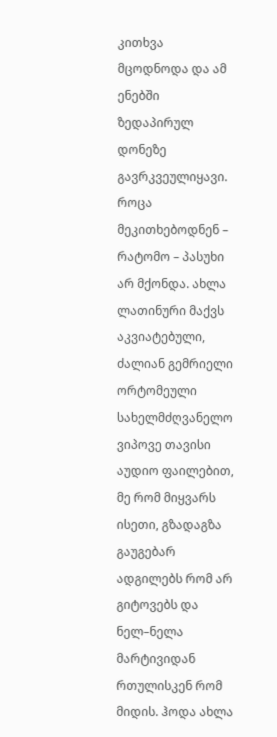კითხვა მცოდნოდა და ამ ენებში ზედაპირულ დონეზე გავრკვეულიყავი. როცა მეკითხებოდნენ – რატომო – პასუხი არ მქონდა. ახლა ლათინური მაქვს აკვიატებული, ძალიან გემრიელი ორტომეული სახელმძღვანელო ვიპოვე თავისი აუდიო ფაილებით, მე რომ მიყვარს ისეთი, გზადაგზა გაუგებარ ადგილებს რომ არ გიტოვებს და ნელ–ნელა მარტივიდან რთულისკენ რომ მიდის. ჰოდა ახლა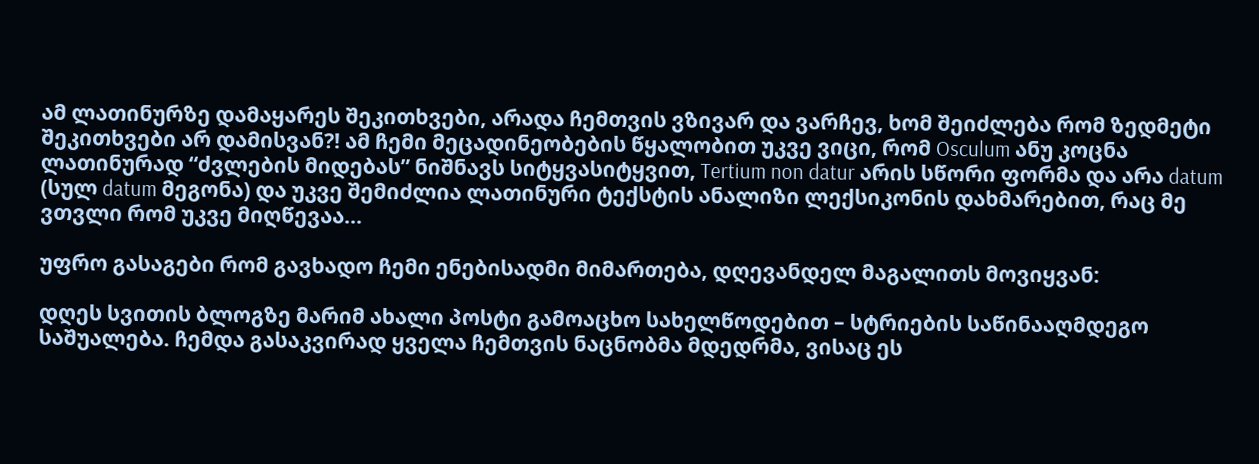ამ ლათინურზე დამაყარეს შეკითხვები, არადა ჩემთვის ვზივარ და ვარჩევ, ხომ შეიძლება რომ ზედმეტი შეკითხვები არ დამისვან?! ამ ჩემი მეცადინეობების წყალობით უკვე ვიცი, რომ Osculum ანუ კოცნა ლათინურად “ძვლების მიდებას” ნიშნავს სიტყვასიტყვით, Tertium non datur არის სწორი ფორმა და არა datum (სულ datum მეგონა) და უკვე შემიძლია ლათინური ტექსტის ანალიზი ლექსიკონის დახმარებით, რაც მე ვთვლი რომ უკვე მიღწევაა…

უფრო გასაგები რომ გავხადო ჩემი ენებისადმი მიმართება, დღევანდელ მაგალითს მოვიყვან:

დღეს სვითის ბლოგზე მარიმ ახალი პოსტი გამოაცხო სახელწოდებით – სტრიების საწინააღმდეგო საშუალება. ჩემდა გასაკვირად ყველა ჩემთვის ნაცნობმა მდედრმა, ვისაც ეს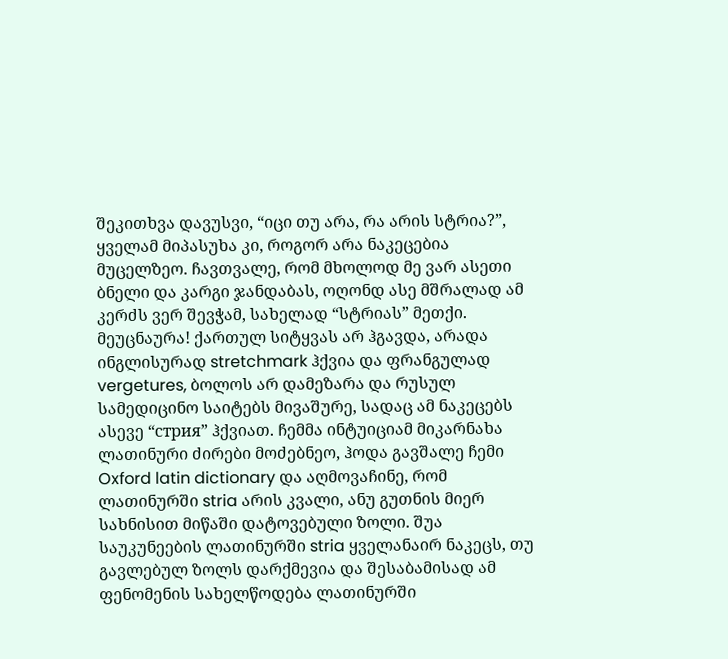შეკითხვა დავუსვი, “იცი თუ არა, რა არის სტრია?”, ყველამ მიპასუხა კი, როგორ არა ნაკეცებია მუცელზეო. ჩავთვალე, რომ მხოლოდ მე ვარ ასეთი ბნელი და კარგი ჯანდაბას, ოღონდ ასე მშრალად ამ კერძს ვერ შევჭამ, სახელად “სტრიას” მეთქი. მეუცნაურა! ქართულ სიტყვას არ ჰგავდა, არადა ინგლისურად stretchmark ჰქვია და ფრანგულად vergetures, ბოლოს არ დამეზარა და რუსულ სამედიცინო საიტებს მივაშურე, სადაც ამ ნაკეცებს ასევე “стрия” ჰქვიათ. ჩემმა ინტუიციამ მიკარნახა ლათინური ძირები მოძებნეო, ჰოდა გავშალე ჩემი Oxford latin dictionary და აღმოვაჩინე, რომ ლათინურში stria არის კვალი, ანუ გუთნის მიერ სახნისით მიწაში დატოვებული ზოლი. შუა საუკუნეების ლათინურში stria ყველანაირ ნაკეცს, თუ გავლებულ ზოლს დარქმევია და შესაბამისად ამ ფენომენის სახელწოდება ლათინურში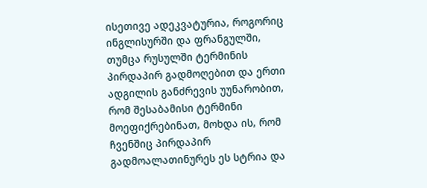ისეთივე ადეკვატურია, როგორიც ინგლისურში და ფრანგულში, თუმცა რუსულში ტერმინის პირდაპირ გადმოღებით და ერთი ადგილის განძრევის უუნარობით, რომ შესაბამისი ტერმინი მოეფიქრებინათ, მოხდა ის, რომ ჩვენშიც პირდაპირ გადმოალათინურეს ეს სტრია და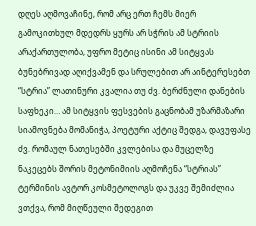დღეს აღმოვაჩინე, რომ არც ერთ ჩემს მიერ გამოკითხულ მდედრს ყურს არ სჭრის ამ სტრიის არაქართულობა, უფრო მეტიც ისინი ამ სიტყვას ბუნებრივად აღიქვამენ და სრულებით არ აინტერესებთ “სტრია” ლათინური კვალია თუ ძვ. ბერძნული დანების საფხეკი… ამ სიტყვის ფესვების გაცნობამ უზარმაზარი სიამოვნება მომანიჭა, პოეტური აქტიც შედგა, დავუფასე ძვ. რომაულ ნათესებში კვლებისა და მუცელზე ნაკეცებს შორის მეტონიმიის აღმოჩენა “სტრიას” ტერმინის ავტორ კოსმეტოლოგს და უკვე შემიძლია ვთქვა, რომ მიღწეული შედეგით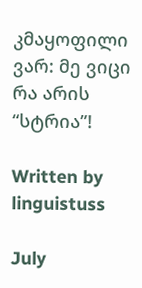კმაყოფილი ვარ: მე ვიცი რა არის “სტრია”!

Written by linguistuss

July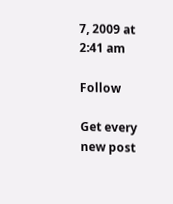7, 2009 at 2:41 am

Follow

Get every new post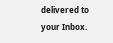delivered to your Inbox.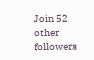Join 52 other followers